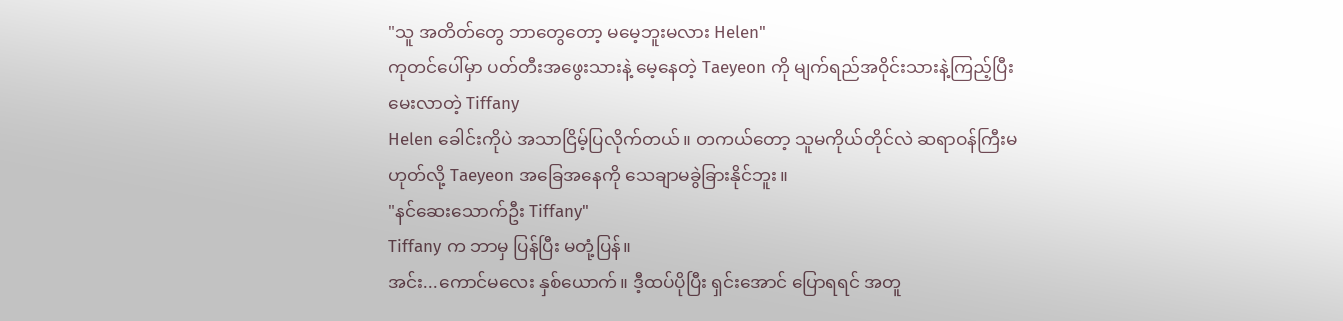"သူ အတိတ်တွေ ဘာတွေတော့ မမေ့ဘူးမလား Helen"
ကုတင်ပေါ်မှာ ပတ်တီးအဖွေးသားနဲ့ မေ့နေတဲ့ Taeyeon ကို မျက်ရည်အဝိုင်းသားနဲ့ကြည့်ပြီး မေးလာတဲ့ Tiffany
Helen ခေါင်းကိုပဲ အသာငြိမ့်ပြလိုက်တယ်။ တကယ်တော့ သူမကိုယ်တိုင်လဲ ဆရာဝန်ကြီးမဟုတ်လို့ Taeyeon အခြေအနေကို သေချာမခွဲခြားနိုင်ဘူး။
"နင်ဆေးသောက်ဦး Tiffany"
Tiffany က ဘာမှ ပြန်ပြီး မတုံ့ပြန်။
အင်း...ကောင်မလေး နှစ်ယောက်။ ဒီ့ထပ်ပိုပြီး ရှင်းအောင် ပြောရရင် အတူ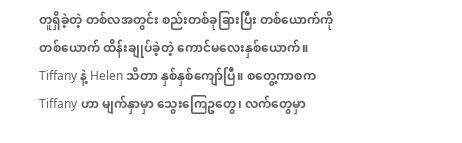တူရှိခဲ့တဲ့ တစ်လအတွင်း စည်းတစ်ခုခြားပြီး တစ်ယောက်ကိုတစ်ယောက် ထိန်းချုပ်ခဲ့တဲ့ ကောင်မလေးနှစ်ယောက်။
Tiffany နဲ့ Helen သိတာ နှစ်နှစ်ကျော်ပြီ။ စတွေ့ကာစက Tiffany ဟာ မျက်နှာမှာ သွေးကြေဥတွေ၊ လက်တွေမှာ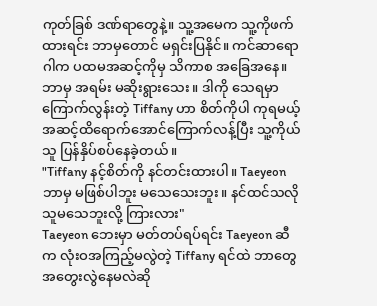ကုတ်ခြစ် ဒဏ်ရာတွေနဲ့။ သူ့အမေက သူ့ကိုဖက်ထားရင်း ဘာမှတောင် မရှင်းပြနိုင်။ ကင်ဆာရောဂါက ပထမအဆင့်ကိုမှ သိကာစ အခြေအနေ။ ဘာမှ အရမ်း မဆိုးရွားသေး။ ဒါကို သေရမှာကြောက်လွန်းတဲ့ Tiffany ဟာ စိတ်ကိုပါ ကုရမယ့်အဆင့်ထိရောက်အောင်ကြောက်လန့်ပြီး သူ့ကိုယ်သူ ပြန်နှိပ်စပ်နေခဲ့တယ်။
"Tiffany နင့်စိတ်ကို နင်တင်းထားပါ။ Taeyeon ဘာမှ မဖြစ်ပါဘူး မသေသေးဘူး။ နင်ထင်သလို သူမသေဘူးလို့ ကြားလား"
Taeyeon ဘေးမှာ မတ်တပ်ရပ်ရင်း Taeyeon ဆီက လုံးဝအကြည့်မလွဲတဲ့ Tiffany ရင်ထဲ ဘာတွေ အတွေးလွဲနေမလဲဆို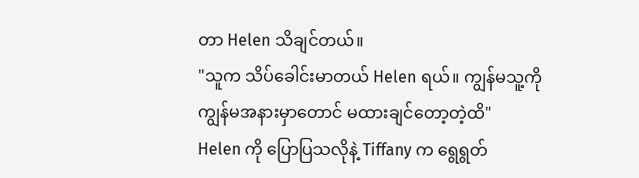တာ Helen သိချင်တယ်။
"သူက သိပ်ခေါင်းမာတယ် Helen ရယ်။ ကျွန်မသူ့ကို ကျွန်မအနားမှာတောင် မထားချင်တော့တဲ့ထိ"
Helen ကို ပြောပြသလိုနဲ့ Tiffany က ရွေရွတ်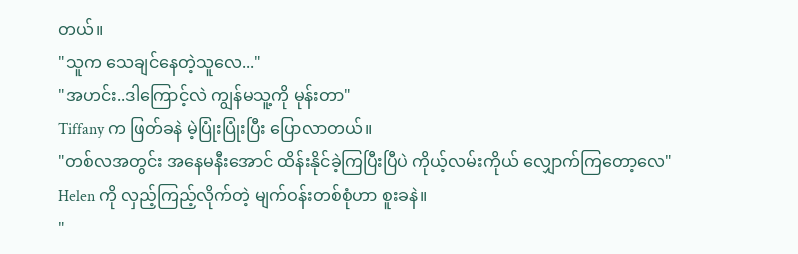တယ်။
"သူက သေချင်နေတဲ့သူလေ..."
"အဟင်း..ဒါကြောင့်လဲ ကျွန်မသူ့ကို မုန်းတာ"
Tiffany က ဖြတ်ခနဲ မဲ့ပြုံးပြုံးပြီး ပြောလာတယ်။
"တစ်လအတွင်း အနေမနီးအောင် ထိန်းနိုင်ခဲ့ကြပြီးပြီပဲ ကိုယ့်လမ်းကိုယ် လျှောက်ကြတော့လေ"
Helen ကို လှည့်ကြည့်လိုက်တဲ့ မျက်ဝန်းတစ်စုံဟာ စူးခနဲ။
"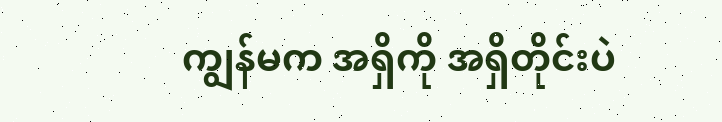ကျွန်မက အရှိကို အရှိတိုင်းပဲ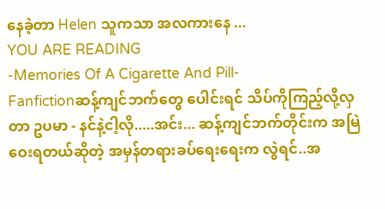နေခဲ့တာ Helen သူကသာ အလကားနေ ...
YOU ARE READING
-Memories Of A Cigarette And Pill-
Fanfictionဆန့်ကျင်ဘက်တွေ ပေါင်းရင် သိပ်ကိုကြည့်လို့လှတာ ဥပမာ - နင်နဲ့ငါ့လို.....အင်း... ဆန့်ကျင်ဘက်တိုင်းက အမြဲဝေးရတယ်ဆိုတဲ့ အမှန်တရားခပ်ရေးရေးက လွဲရင်..အ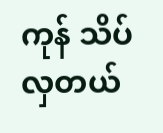ကုန် သိပ်လှတယ်